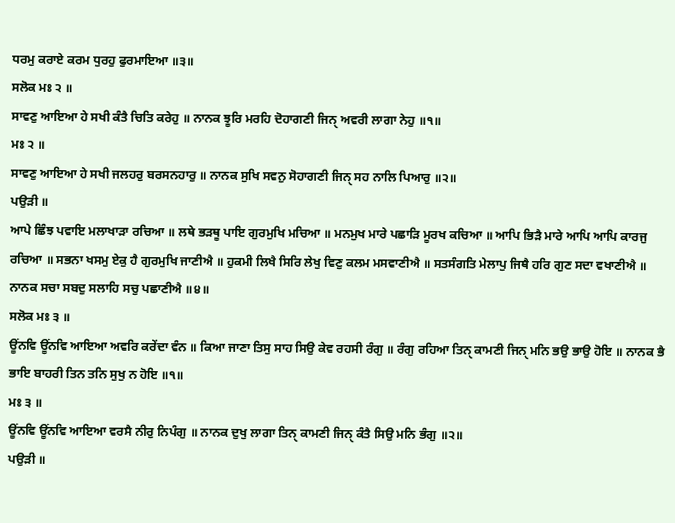ਧਰਮੁ ਕਰਾਏ ਕਰਮ ਧੁਰਹੁ ਫੁਰਮਾਇਆ ॥੩॥
ਸਲੋਕ ਮਃ ੨ ॥
ਸਾਵਣੁ ਆਇਆ ਹੇ ਸਖੀ ਕੰਤੈ ਚਿਤਿ ਕਰੇਹੁ ॥ ਨਾਨਕ ਝੂਰਿ ਮਰਹਿ ਦੋਹਾਗਣੀ ਜਿਨੑ ਅਵਰੀ ਲਾਗਾ ਨੇਹੁ ॥੧॥
ਮਃ ੨ ॥
ਸਾਵਣੁ ਆਇਆ ਹੇ ਸਖੀ ਜਲਹਰੁ ਬਰਸਨਹਾਰੁ ॥ ਨਾਨਕ ਸੁਖਿ ਸਵਨੁ ਸੋਹਾਗਣੀ ਜਿਨੑ ਸਹ ਨਾਲਿ ਪਿਆਰੁ ॥੨॥
ਪਉੜੀ ॥
ਆਪੇ ਛਿੰਝ ਪਵਾਇ ਮਲਾਖਾੜਾ ਰਚਿਆ ॥ ਲਥੇ ਭੜਥੂ ਪਾਇ ਗੁਰਮੁਖਿ ਮਚਿਆ ॥ ਮਨਮੁਖ ਮਾਰੇ ਪਛਾੜਿ ਮੂਰਖ ਕਚਿਆ ॥ ਆਪਿ ਭਿੜੈ ਮਾਰੇ ਆਪਿ ਆਪਿ ਕਾਰਜੁ ਰਚਿਆ ॥ ਸਭਨਾ ਖਸਮੁ ਏਕੁ ਹੈ ਗੁਰਮੁਖਿ ਜਾਣੀਐ ॥ ਹੁਕਮੀ ਲਿਖੈ ਸਿਰਿ ਲੇਖੁ ਵਿਣੁ ਕਲਮ ਮਸਵਾਣੀਐ ॥ ਸਤਸੰਗਤਿ ਮੇਲਾਪੁ ਜਿਥੈ ਹਰਿ ਗੁਣ ਸਦਾ ਵਖਾਣੀਐ ॥ ਨਾਨਕ ਸਚਾ ਸਬਦੁ ਸਲਾਹਿ ਸਚੁ ਪਛਾਣੀਐ ॥੪॥
ਸਲੋਕ ਮਃ ੩ ॥
ਊਂਨਵਿ ਊਂਨਵਿ ਆਇਆ ਅਵਰਿ ਕਰੇਂਦਾ ਵੰਨ ॥ ਕਿਆ ਜਾਣਾ ਤਿਸੁ ਸਾਹ ਸਿਉ ਕੇਵ ਰਹਸੀ ਰੰਗੁ ॥ ਰੰਗੁ ਰਹਿਆ ਤਿਨੑ ਕਾਮਣੀ ਜਿਨੑ ਮਨਿ ਭਉ ਭਾਉ ਹੋਇ ॥ ਨਾਨਕ ਭੈ ਭਾਇ ਬਾਹਰੀ ਤਿਨ ਤਨਿ ਸੁਖੁ ਨ ਹੋਇ ॥੧॥
ਮਃ ੩ ॥
ਊਂਨਵਿ ਊਂਨਵਿ ਆਇਆ ਵਰਸੈ ਨੀਰੁ ਨਿਪੰਗੁ ॥ ਨਾਨਕ ਦੁਖੁ ਲਾਗਾ ਤਿਨੑ ਕਾਮਣੀ ਜਿਨੑ ਕੰਤੈ ਸਿਉ ਮਨਿ ਭੰਗੁ ॥੨॥
ਪਉੜੀ ॥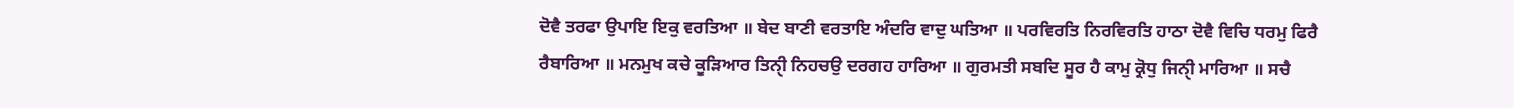ਦੋਵੈ ਤਰਫਾ ਉਪਾਇ ਇਕੁ ਵਰਤਿਆ ॥ ਬੇਦ ਬਾਣੀ ਵਰਤਾਇ ਅੰਦਰਿ ਵਾਦੁ ਘਤਿਆ ॥ ਪਰਵਿਰਤਿ ਨਿਰਵਿਰਤਿ ਹਾਠਾ ਦੋਵੈ ਵਿਚਿ ਧਰਮੁ ਫਿਰੈ ਰੈਬਾਰਿਆ ॥ ਮਨਮੁਖ ਕਚੇ ਕੂੜਿਆਰ ਤਿਨੑੀ ਨਿਹਚਉ ਦਰਗਹ ਹਾਰਿਆ ॥ ਗੁਰਮਤੀ ਸਬਦਿ ਸੂਰ ਹੈ ਕਾਮੁ ਕ੍ਰੋਧੁ ਜਿਨੑੀ ਮਾਰਿਆ ॥ ਸਚੈ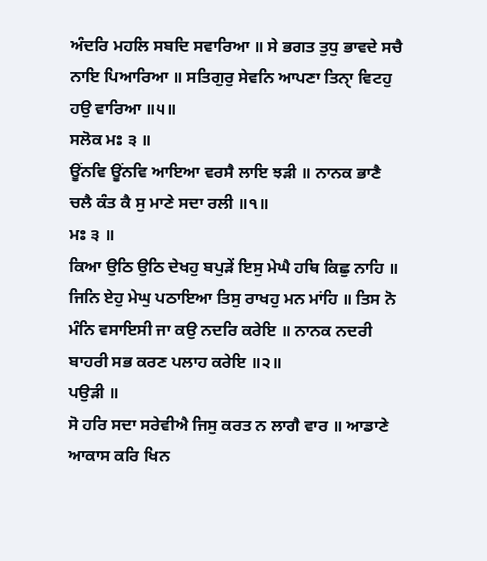ਅੰਦਰਿ ਮਹਲਿ ਸਬਦਿ ਸਵਾਰਿਆ ॥ ਸੇ ਭਗਤ ਤੁਧੁ ਭਾਵਦੇ ਸਚੈ ਨਾਇ ਪਿਆਰਿਆ ॥ ਸਤਿਗੁਰੁ ਸੇਵਨਿ ਆਪਣਾ ਤਿਨੑਾ ਵਿਟਹੁ ਹਉ ਵਾਰਿਆ ॥੫॥
ਸਲੋਕ ਮਃ ੩ ॥
ਊਂਨਵਿ ਊਂਨਵਿ ਆਇਆ ਵਰਸੈ ਲਾਇ ਝੜੀ ॥ ਨਾਨਕ ਭਾਣੈ ਚਲੈ ਕੰਤ ਕੈ ਸੁ ਮਾਣੇ ਸਦਾ ਰਲੀ ॥੧॥
ਮਃ ੩ ॥
ਕਿਆ ਉਠਿ ਉਠਿ ਦੇਖਹੁ ਬਪੁੜੇਂ ਇਸੁ ਮੇਘੈ ਹਥਿ ਕਿਛੁ ਨਾਹਿ ॥ ਜਿਨਿ ਏਹੁ ਮੇਘੁ ਪਠਾਇਆ ਤਿਸੁ ਰਾਖਹੁ ਮਨ ਮਾਂਹਿ ॥ ਤਿਸ ਨੋ ਮੰਨਿ ਵਸਾਇਸੀ ਜਾ ਕਉ ਨਦਰਿ ਕਰੇਇ ॥ ਨਾਨਕ ਨਦਰੀ ਬਾਹਰੀ ਸਭ ਕਰਣ ਪਲਾਹ ਕਰੇਇ ॥੨॥
ਪਉੜੀ ॥
ਸੋ ਹਰਿ ਸਦਾ ਸਰੇਵੀਐ ਜਿਸੁ ਕਰਤ ਨ ਲਾਗੈ ਵਾਰ ॥ ਆਡਾਣੇ ਆਕਾਸ ਕਰਿ ਖਿਨ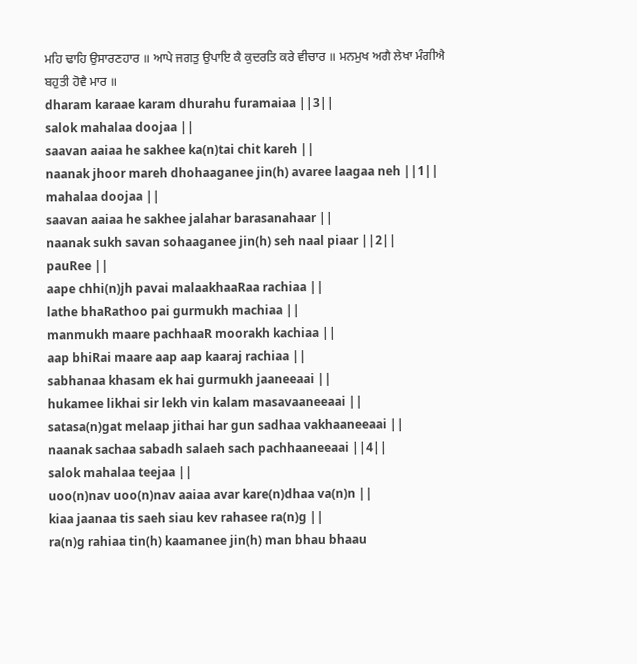ਮਹਿ ਢਾਹਿ ਉਸਾਰਣਹਾਰ ॥ ਆਪੇ ਜਗਤੁ ਉਪਾਇ ਕੈ ਕੁਦਰਤਿ ਕਰੇ ਵੀਚਾਰ ॥ ਮਨਮੁਖ ਅਗੈ ਲੇਖਾ ਮੰਗੀਐ ਬਹੁਤੀ ਹੋਵੈ ਮਾਰ ॥
dharam karaae karam dhurahu furamaiaa ||3||
salok mahalaa doojaa ||
saavan aaiaa he sakhee ka(n)tai chit kareh ||
naanak jhoor mareh dhohaaganee jin(h) avaree laagaa neh ||1||
mahalaa doojaa ||
saavan aaiaa he sakhee jalahar barasanahaar ||
naanak sukh savan sohaaganee jin(h) seh naal piaar ||2||
pauRee ||
aape chhi(n)jh pavai malaakhaaRaa rachiaa ||
lathe bhaRathoo pai gurmukh machiaa ||
manmukh maare pachhaaR moorakh kachiaa ||
aap bhiRai maare aap aap kaaraj rachiaa ||
sabhanaa khasam ek hai gurmukh jaaneeaai ||
hukamee likhai sir lekh vin kalam masavaaneeaai ||
satasa(n)gat melaap jithai har gun sadhaa vakhaaneeaai ||
naanak sachaa sabadh salaeh sach pachhaaneeaai ||4||
salok mahalaa teejaa ||
uoo(n)nav uoo(n)nav aaiaa avar kare(n)dhaa va(n)n ||
kiaa jaanaa tis saeh siau kev rahasee ra(n)g ||
ra(n)g rahiaa tin(h) kaamanee jin(h) man bhau bhaau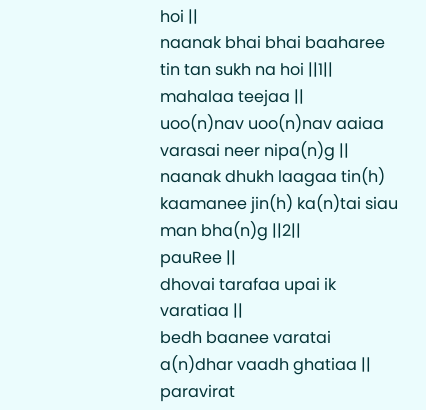hoi ||
naanak bhai bhai baaharee tin tan sukh na hoi ||1||
mahalaa teejaa ||
uoo(n)nav uoo(n)nav aaiaa varasai neer nipa(n)g ||
naanak dhukh laagaa tin(h) kaamanee jin(h) ka(n)tai siau man bha(n)g ||2||
pauRee ||
dhovai tarafaa upai ik varatiaa ||
bedh baanee varatai a(n)dhar vaadh ghatiaa ||
paravirat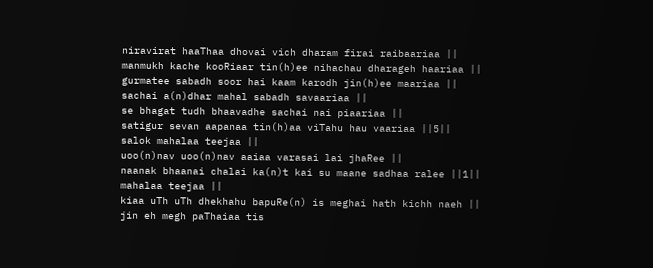niravirat haaThaa dhovai vich dharam firai raibaariaa ||
manmukh kache kooRiaar tin(h)ee nihachau dharageh haariaa ||
gurmatee sabadh soor hai kaam karodh jin(h)ee maariaa ||
sachai a(n)dhar mahal sabadh savaariaa ||
se bhagat tudh bhaavadhe sachai nai piaariaa ||
satigur sevan aapanaa tin(h)aa viTahu hau vaariaa ||5||
salok mahalaa teejaa ||
uoo(n)nav uoo(n)nav aaiaa varasai lai jhaRee ||
naanak bhaanai chalai ka(n)t kai su maane sadhaa ralee ||1||
mahalaa teejaa ||
kiaa uTh uTh dhekhahu bapuRe(n) is meghai hath kichh naeh ||
jin eh megh paThaiaa tis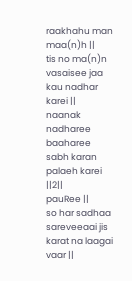raakhahu man maa(n)h ||
tis no ma(n)n vasaisee jaa kau nadhar karei ||
naanak nadharee baaharee sabh karan palaeh karei ||2||
pauRee ||
so har sadhaa sareveeaai jis karat na laagai vaar ||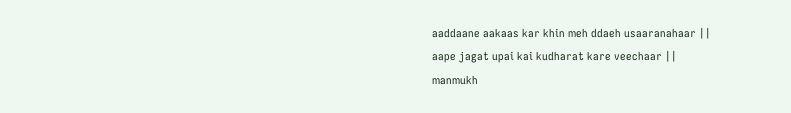aaddaane aakaas kar khin meh ddaeh usaaranahaar ||
aape jagat upai kai kudharat kare veechaar ||
manmukh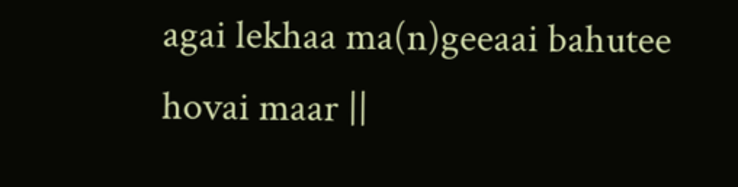agai lekhaa ma(n)geeaai bahutee hovai maar ||